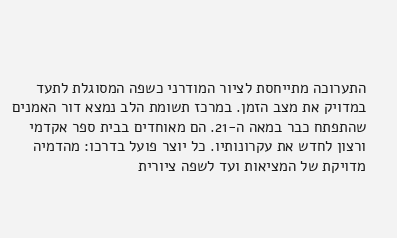התערוכה מתייחסת לציור המודרני כשפה המסוגלת לתעד במדויק את מצב הזמן. במרכז תשומת הלב נמצא דור האמנים שהתפתח כבר במאה ה-21. הם מאוחדים בבית ספר אקדמי ורצון לחדש את עקרונותיו. כל יוצר פועל בדרכו: מהדמיה מדויקת של המציאות ועד לשפה ציורית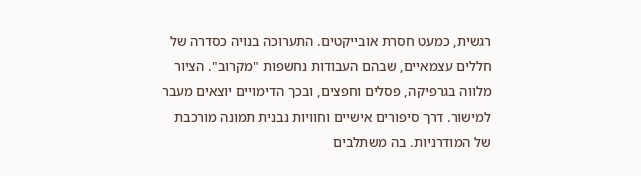רגשית, כמעט חסרת אובייקטים. התערוכה בנויה כסדרה של חללים עצמאיים, שבהם העבודות נחשפות "מקרוב". הציור מלווה בגרפיקה, פסלים וחפצים, ובכך הדימויים יוצאים מעבר למישור. דרך סיפורים אישיים וחוויות נבנית תמונה מורכבת של המודרניות. בה משתלבים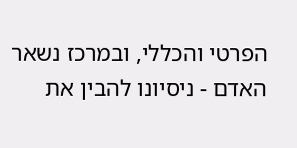הפרטי והכללי, ובמרכז נשאר האדם - ניסיונו להבין את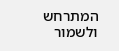המתרחש ולשמור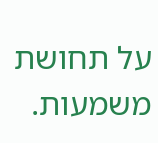על תחושת משמעות.